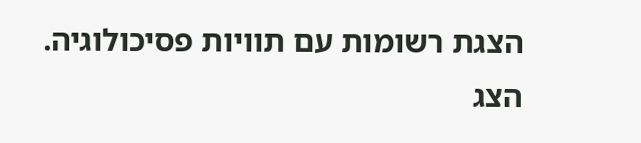הצגת רשומות עם תוויות פסיכולוגיה. הצג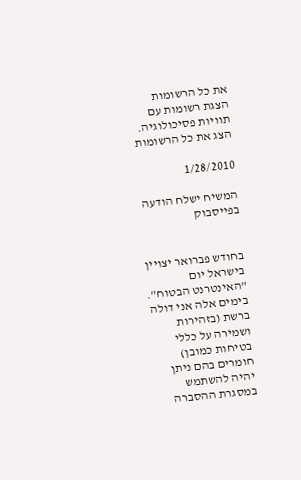את כל הרשומות
הצגת רשומות עם תוויות פסיכולוגיה. הצג את כל הרשומות

1/28/2010

המשיח ישלח הודעה בפייסבוק


בחודש פברואר יצויין בישראל יום "האינטרנט הבטוח". בימים אלה אני דולה ברשת (בזהירות ושמירה על כללי בטיחות כמובן) חומרים בהם ניתן יהיה להשתמש במסגרת ההסברה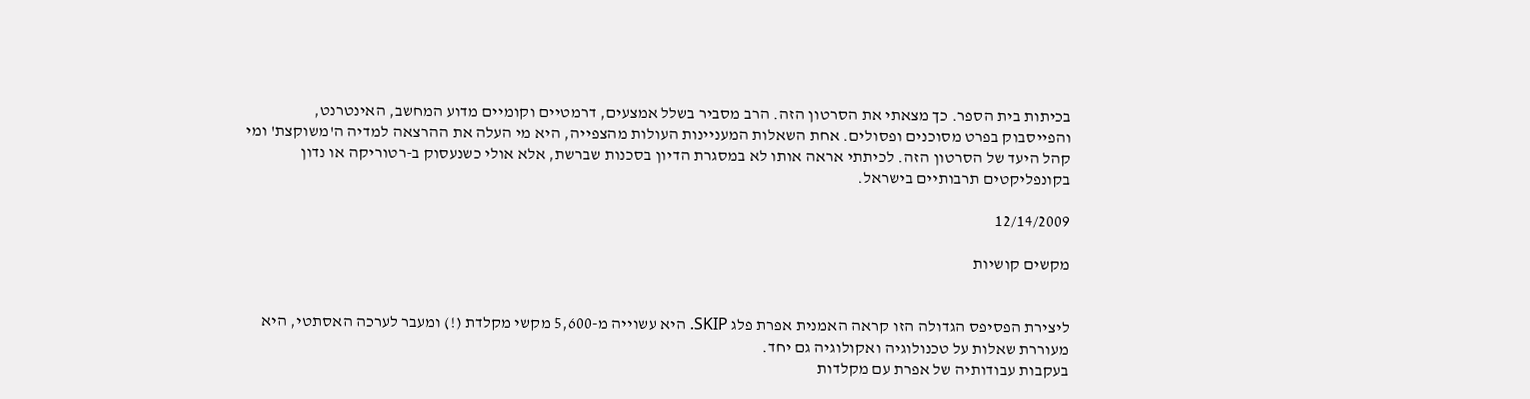בכיתות בית הספר. כך מצאתי את הסרטון הזה. הרב מסביר בשלל אמצעים, דרמטיים וקומיים מדוע המחשב, האינטרנט, והפייסבוק בפרט מסוכנים ופסולים. אחת השאלות המעניינות העולות מהצפייה, היא מי העלה את ההרצאה למדיה ה'משוקצת' ומי קהל היעד של הסרטון הזה. לכיתתי אראה אותו לא במסגרת הדיון בסכנות שברשת, אלא אולי כשנעסוק ב-רטוריקה או נדון בקונפליקטים תרבותיים בישראל.

12/14/2009

מקשים קושיות


ליצירת הפסיפס הגדולה הזו קראה האמנית אפרת פלג SKIP. היא עשוייה מ-5,600 מקשי מקלדת (!) ומעבר לערכה האסתטי, היא מעוררת שאלות על טכנולוגיה ואקולוגיה גם יחד.
בעקבות עבודותיה של אפרת עם מקלדות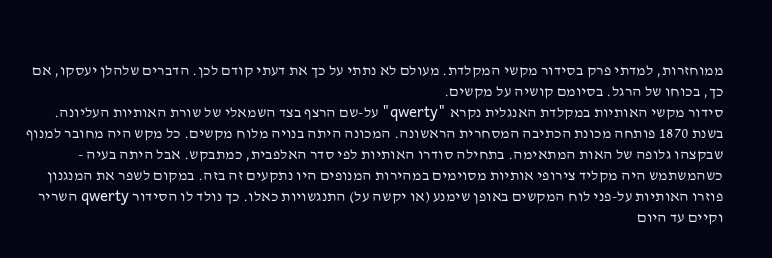ממוחזרות, למדתי פרק בסידור מקשי המקלדת. מעולם לא נתתי על כך את דעתי קודם לכן. הדברים שלהלן יעסקו, אם כך, בכוחו של הרגל. בסיומם קושיה על מקשים.
סידור מקשי האותיות במקלדת האנגלית נקרא "qwerty" על-שם הרצף בצד השמאלי של שורת האותיות העליונה.
בשנת 1870 פותחה מכונת הכתיבה המסחרית הראשונה. המכונה היתה בנויה מלוח מקשים. כל מקש היה מחובר למנוף שבקצהו גלופה של האות המתאימה. בתחילה סודרו האותיות לפי סדר האלפבית, כמתבקש. אבל היתה בעיה - כשהמשתמש היה מקליד צירופי אותיות מסוימים במהירות המנופים היו נתקעים זה בזה. במקום לשפר את המנגנון פוזרו האותיות על-פני לוח המקשים באופן שימנע (או יקשה על) התנגשויות כאלו. כך נולד לו הסידור qwerty השריר וקיים עד היום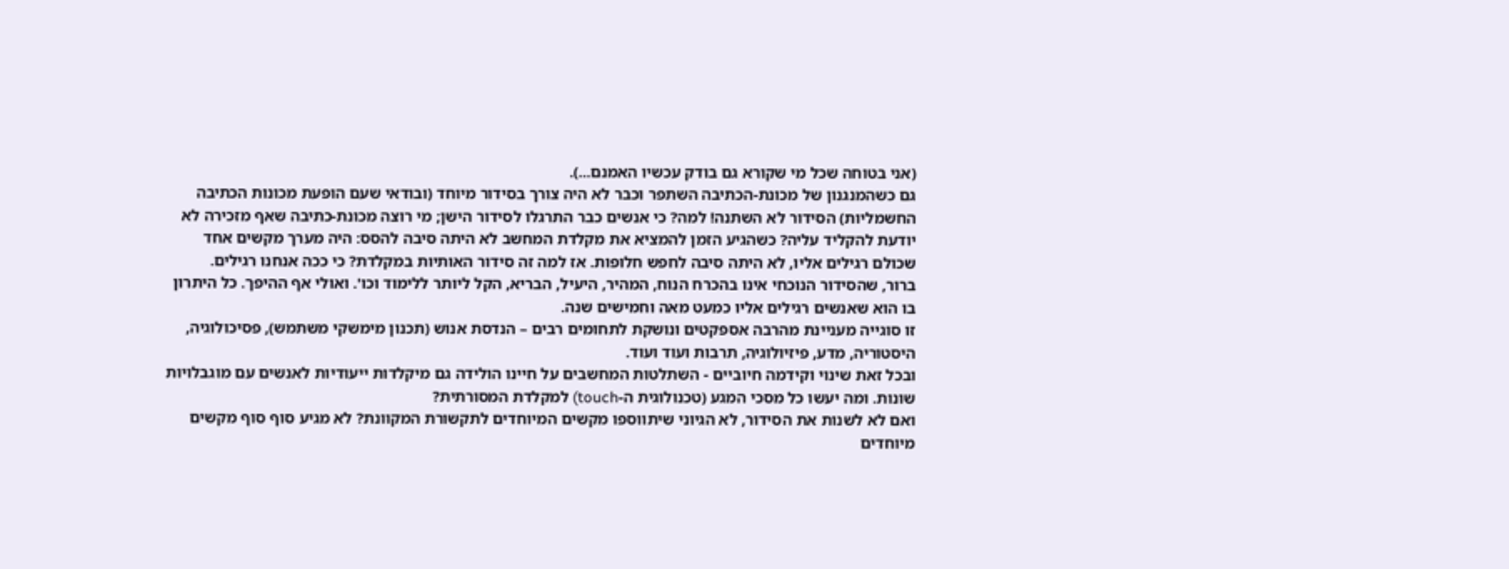(אני בטוחה שכל מי שקורא גם בודק עכשיו האמנם...).
גם כשהמנגנון של מכונת-הכתיבה השתפר וכבר לא היה צורך בסידור מיוחד (ובודאי שעם הופעת מכונות הכתיבה החשמליות) הסידור לא השתנה! למה? כי אנשים כבר התרגלו לסידור הישן; מי רוצה מכונת-כתיבה שאף מזכירה לא יודעת להקליד עליה? כשהגיע הזמן להמציא את מקלדת המחשב לא היתה סיבה להסס: היה מערך מקשים אחד שכולם רגילים אליו, לא היתה סיבה לחפש חלופות. אז למה זה סידור האותיות במקלדת? כי ככה אנחנו רגילים.
ברור, שהסידור הנוכחי אינו בהכרח הנוח, המהיר, היעיל, הבריא, הקל ליותר ללימוד וכו'. ואולי אף ההיפך. כל היתרון בו הוא שאנשים רגילים אליו כמעט מאה וחמישים שנה.
זו סוגייה מעניינת מהרבה אספקטים ונושקת לתחומים רבים – הנדסת אנוש (תכנון מימשקי משתמש), פסיכולוגיה, היסטוריה, מדע, פיזיולוגיה, תרבות ועוד ועוד.
ובכל זאת שינוי וקידמה חיוביים - השתלטות המחשבים על חיינו הולידה גם מיקלדות ייעודיות לאנשים עם מוגבלויות שונות. ומה יעשו כל מסכי המגע (טכנולוגית ה-touch) למקלדת המסורתית?
ואם לא לשנות את הסידור, לא הגיוני שיתווספו מקשים המיוחדים לתקשורת המקוונת? לא מגיע סוף סוף מקשים מיוחדים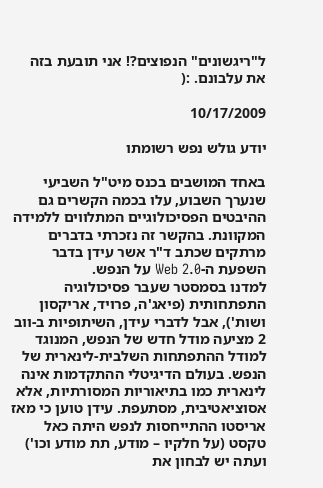ל"ריגשונים" הנפוצים?! אני תובעת בזה את עלבונם. :(

10/17/2009

יודע גולש נפש רשומתו

באחד המושבים בכנס מיט"ל השביעי שנערך השבוע, עלו בכמה הקשרים גם ההיבטים הפסיכולוגיים המתלווים ללמידה המקוונת. בהקשר זה נזכרתי בדברים מרתקים שכתב ד"ר אשר עידן בדבר השפעת ה-Web 2.0 על הנפש.
למדנו בסמסטר שעבר פסיכולוגיה התפתחותית (פיאג'ה, פרויד, אריקסון ושות'), אבל לדברי עידן, השיתופיות ב-ווב 2 מציעה מודל חדש של הנפש, המנוגד למודל ההתפתחות השלבית-לינארית של הנפש. בעולם הדיגיטלי ההתקדמות אינה לינארית כמו בתיאוריות המסורתיות, אלא אסוציאטיבית, מסתעפת. עידן טוען כי מאז אריסטו ההתייחסות לנפש היתה כאל טקסט (על חלקיו – מודע, תת מודע וכו') ועתה יש לבחון את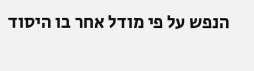הנפש על פי מודל אחר בו היסוד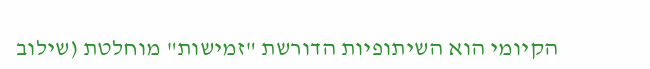הקיומי הוא השיתופיות הדורשת "זמישות" מוחלטת (שילוב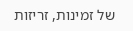של זמינות, זריזות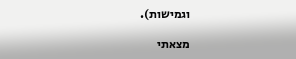וגמישות).

מצאתי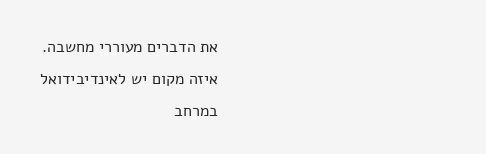את הדברים מעוררי מחשבה. איזה מקום יש לאינדיבידואל במרחב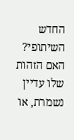החדש השיתופי? האם הזהות שלו עדיין נשמרת, או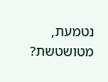נטמעת, מטושטשת?